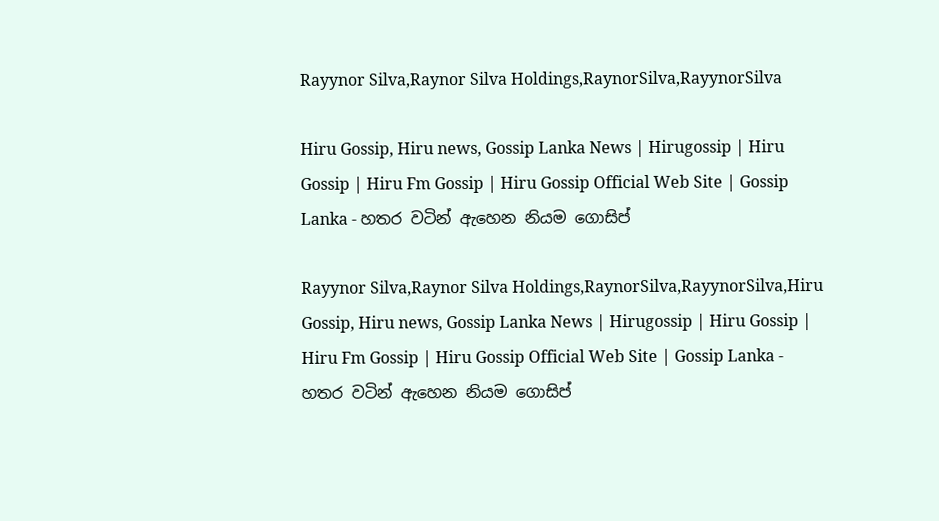Rayynor Silva,Raynor Silva Holdings,RaynorSilva,RayynorSilva

Hiru Gossip, Hiru news, Gossip Lanka News | Hirugossip | Hiru Gossip | Hiru Fm Gossip | Hiru Gossip Official Web Site | Gossip Lanka - හතර වටින් ඇහෙන නියම ගොසිප්

Rayynor Silva,Raynor Silva Holdings,RaynorSilva,RayynorSilva,Hiru Gossip, Hiru news, Gossip Lanka News | Hirugossip | Hiru Gossip | Hiru Fm Gossip | Hiru Gossip Official Web Site | Gossip Lanka - හතර වටින් ඇහෙන නියම ගොසිප්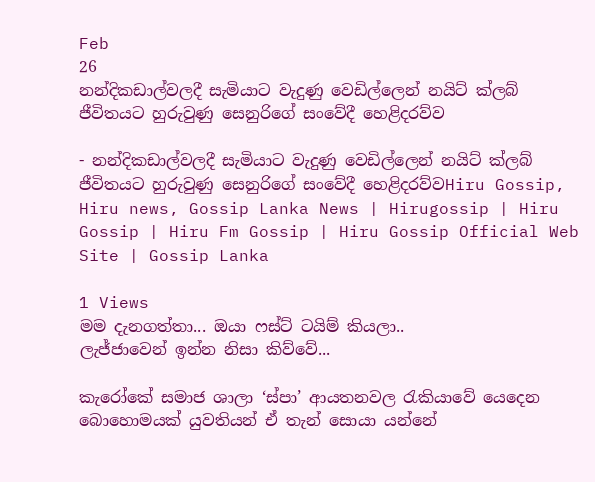Feb
26
නන්දිකඩාල්වලදී සැමියාට වැදුණු වෙඩිල්ලෙන් නයිට් ක්ලබ් ජීවිතයට හුරුවුණු සෙනුරිගේ සංවේදී හෙළිදරව්ව

- නන්දිකඩාල්වලදී සැමියාට වැදුණු වෙඩිල්ලෙන් නයිට් ක්ලබ් ජීවිතයට හුරුවුණු සෙනුරිගේ සංවේදී හෙළිදරව්වHiru Gossip, Hiru news, Gossip Lanka News | Hirugossip | Hiru Gossip | Hiru Fm Gossip | Hiru Gossip Official Web Site | Gossip Lanka

1 Views
මම දැනගත්තා... ඔයා ෆස්ට් ටයිම් කියලා..
ලැජ්ජාවෙන් ඉන්න නිසා කිව්වේ...

කැරෝකේ සමාජ ශාලා ‘ස්පා’ ආයතනවල රැකියාවේ යෙදෙන බොහොමයක් යුවතියන් ඒ තැන් සොයා යන්නේ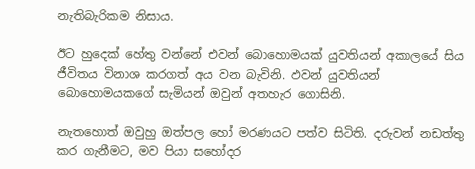නැතිබැරිකම නිසාය.

ඊට හුදෙක් හේතු වන්නේ එවන් බොහොමයක් යුවතියන් අකාලයේ සිය ජීවිතය විනාශ කරගත් අය වන බැවිනි. ඵවන් යුවතියන් බොහොමයකගේ සැමියන් ඔවුන් අතහැර ගොසිනි.

නැතහොත් ඔවුහු ඔත්පල හෝ මරණයට පත්ව සිටිති. දරුවන් නඩත්තු කර ගැනීමට, මව පියා සහෝදර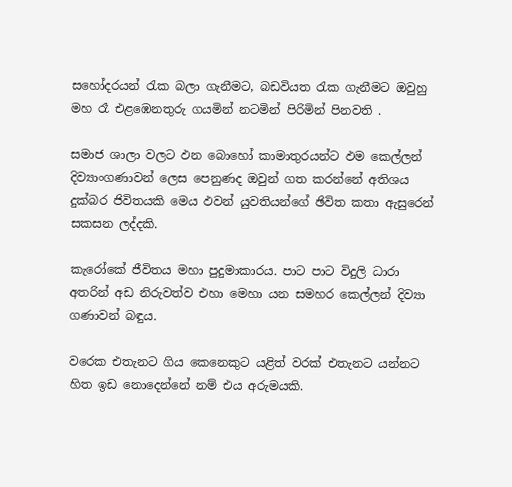සහෝදරයන් රැක බලා ගැනීමට, බඩවියත රැක ගැනීමට ඔවුහු මහ රෑ එළඹෙනතුරු ගයමින් නටමින් පිරිමින් පිනවති .

සමාජ ශාලා වලට ඵන බොහෝ කාමාතුරයන්ට ඵම කෙල්ලන් දිව්‍යාංගණාවන් ලෙස පෙනුණද ඔවුන් ගත කරන්නේ අතිශය දුක්බර ජිවිතයකි මෙය ඵවන් යුවතියන්ගේ ඡිවිත කතා ඇසුරෙන් සකසන ලද්දකි.

කැරෝකේ ජීවිතය මහා පුදුමාකාරය. පාට පාට විදුලි ධාරා අතරින් අඩ නිරුවත්ව එහා මෙහා යන සමහර කෙල්ලන් දිව්‍යා ගණාවන් බඳුය.

වරෙක එතැනට ගිය කෙනෙකුට යළිත් වරක් එතැනට යන්නට හිත ඉඩ නොදෙන්නේ නම් එය අරුමයකි.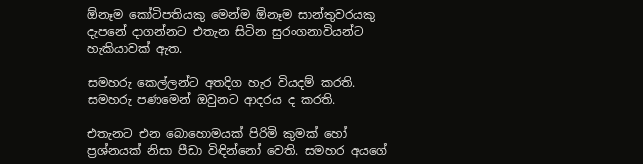ඕනෑම කෝටිපතියකු මෙන්ම ඕනෑම සාන්තුවරයකු දැපනේ දාගන්නට එතැන සිටින සුරංගනාවියන්ට හැකියාවක් ඇත.

සමහරු කෙල්ලන්ට අතදිග හැර වියදම් කරති. සමහරු පණමෙන් ඔවුනට ආදරය ද කරති.

එතැනට එන බොහොමයක් පිරිමි කුමක් හෝ ප්‍රශ්නයක් නිසා පීඩා විඳින්නෝ වෙති. සමහර අයගේ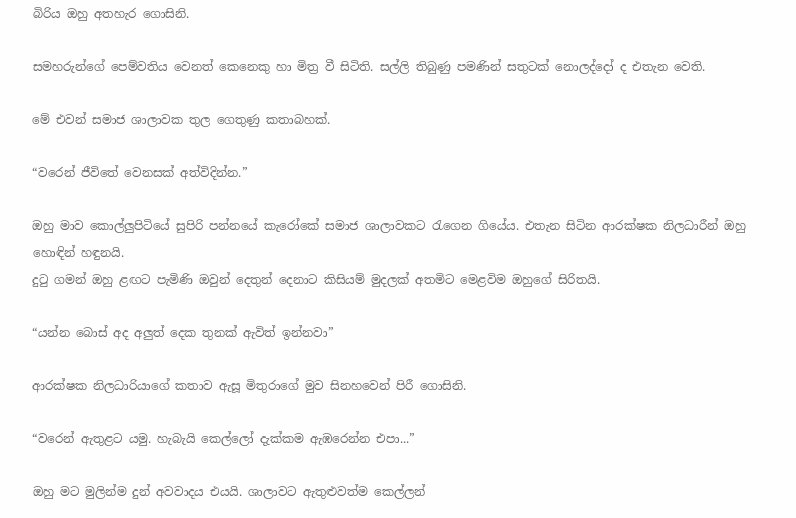බිරිය ඔහු අතහැර ගොසිනි.

සමහරුන්ගේ පෙම්වතිය වෙනත් කෙනෙකු හා මිත්‍ර වී සිටිති. සල්ලි තිබුණු පමණින් සතුටක් නොලද්දෝ ද එතැන වෙති.

මේ එවන් සමාජ ශාලාවක තුල ගෙතුණු කතාබහක්.

“වරෙන් ජීවිතේ වෙනසක් අත්විදින්න.”

ඔහු මාව කොල්ලුපිටියේ සුපිරි පන්නයේ කැරෝකේ සමාජ ශාලාවකට රැගෙන ගියේය. එතැන සිටින ආරක්ෂක නිලධාරීන් ඔහු හොඳින් හඳුනයි.
දුටු ගමන් ඔහු ළඟට පැමිණි ඔවුන් දෙතුන් දෙනාට කිසියම් මුදලක් අතමිට මෙළවිම ඔහුගේ සිරිතයි.

“යන්න බොස් අද අලුත් දෙක තුනක් ඇවිත් ඉන්නවා”

ආරක්ෂක නිලධාරියාගේ කතාව ඇසූ මිතුරාගේ මුව සිනහවෙන් පිරී ගොසිනි.

“වරෙන් ඇතුළට යමු. හැබැයි කෙල්ලෝ දැක්කම ඇඹරෙන්න එපා...”

ඔහු මට මුලින්ම දුන් අවවාදය එයයි. ශාලාවට ඇතුළුවත්ම කෙල්ලන්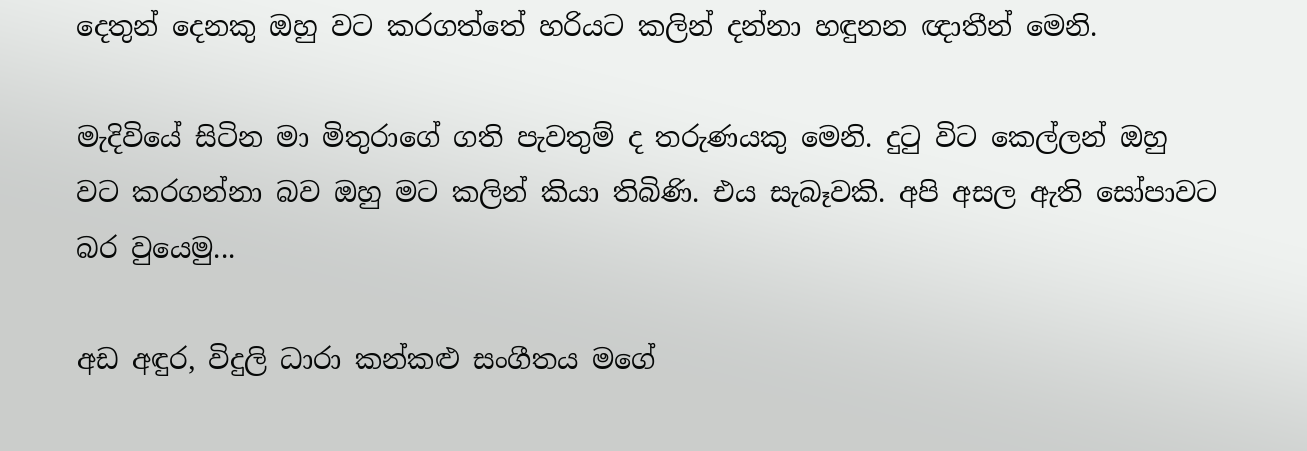දෙතුන් දෙනකු ඔහු වට කරගත්තේ හරියට කලින් දන්නා හඳුනන ඥාතීන් මෙනි.

මැදිවියේ සිටින මා මිතුරාගේ ගති පැවතුම් ද තරුණයකු මෙනි. දුටු විට කෙල්ලන් ඔහු වට කරගන්නා බව ඔහු මට කලින් කියා තිබිණි. එය සැබෑවකි. අපි අසල ඇති සෝපාවට බර වුයෙමු...

අඩ අඳුර, විදුලි ධාරා කන්කළු සංගීතය මගේ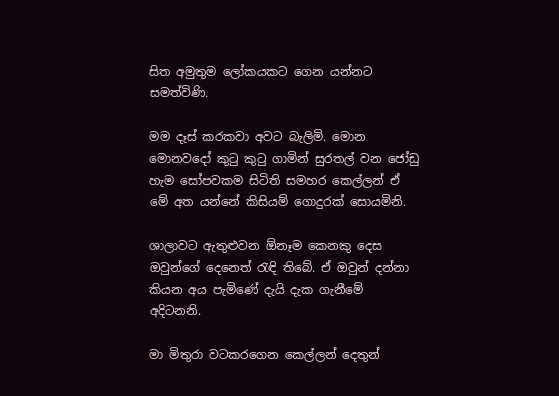සිත අමුතුම ලෝකයකට ගෙන යන්නට සමත්විණි.

මම දෑස් කරකවා අවට බැලිමි. මොන මොනවදෝ කුටු කුටු ගාමින් සුරතල් වන ජෝඩු හැම සෝපවකම සිටිති සමහර කෙල්ලන් ඒ මේ අත යන්නේ කිසියම් ගොදුරක් සොයමිනි.

ශාලාවට ඇතුළුවන ඕනෑම කෙනකු දෙස ඔවුන්ගේ දෙනෙත් රැඳි තිබේ. ඒ ඔවුන් දන්නා කියන අය පැමිණේ දැයි දැක ගැනීමේ අදිටනනි.

මා මිතුරා වටකරගෙන කෙල්ලන් දෙතුන්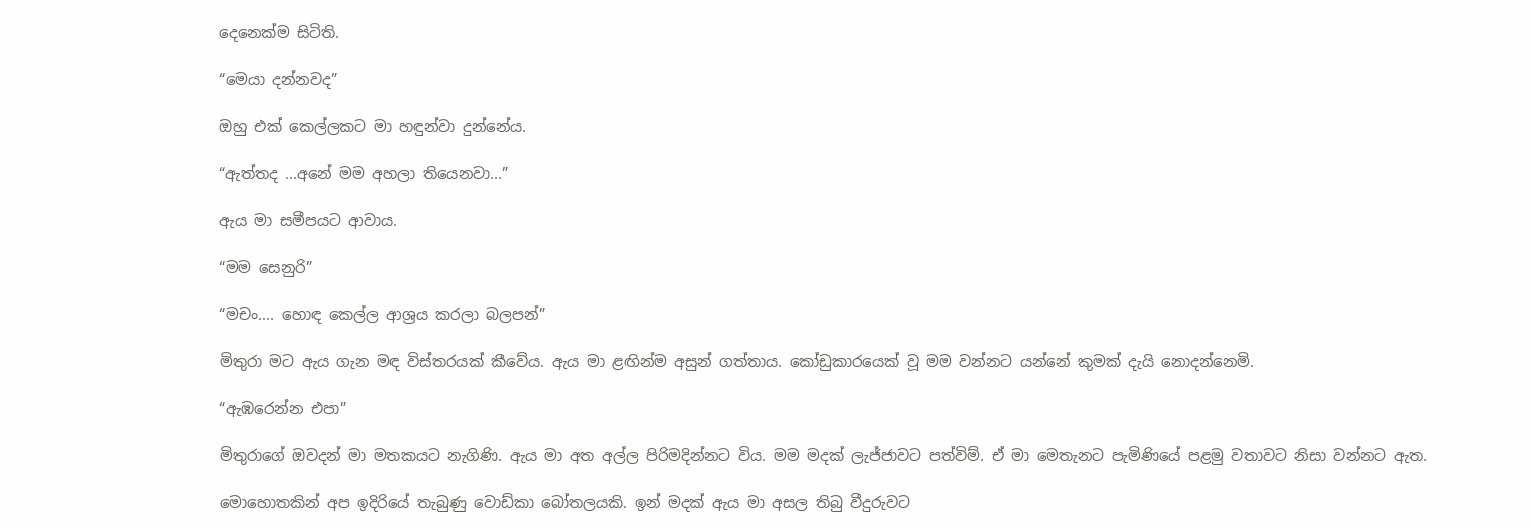දෙනෙක්ම සිටිති.

“මෙයා දන්නවද”

ඔහු එක් කෙල්ලකට මා හඳුන්වා දුන්නේය.

“ඇත්තද ...අනේ මම අහලා තියෙනවා...”

ඇය මා සමීපයට ආවාය.

“මම සෙනුරි”

“මචං.... හොඳ කෙල්ල ආශ්‍රය කරලා බලපන්”

මිතුරා මට ඇය ගැන මඳ විස්තරයක් කීවේය. ඇය මා ළඟින්ම අසුන් ගත්තාය. කෝඩුකාරයෙක් වූ මම වන්නට යන්නේ කුමක් දැයි නොදන්නෙමි.

“ඇඹරෙන්න එපා”

මිතුරාගේ ඔවදන් මා මතකයට නැගිණි. ඇය මා අත අල්ල පිරිමදින්නට විය. මම මදක් ලැජ්ජාවට පත්විම්. ඒ මා මෙතැනට පැමිණියේ පළමු වතාවට නිසා වන්නට ඇත.

මොහොතකින් අප ඉදිරියේ තැබුණු වොඩ්කා බෝතලයකි. ඉන් මදක් ඇය මා අසල තිබු වීදුරුවට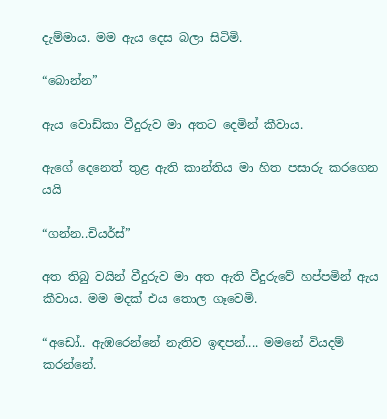දැම්මාය. මම ඇය දෙස බලා සිටිමි.

“බොන්න”

ඇය වොඩ්කා වීදුරුව මා අතට දෙමින් කීවාය.

ඇගේ දෙනෙත් තුළ ඇති කාන්තිය මා හිත පසාරු කරගෙන යයි

“ගන්න..චියර්ස්”

අත තිබු වයින් වීදුරුව මා අත ඇති වීදුරුවේ හප්පමින් ඇය කීවාය. මම මදක් එය තොල ගෑවෙමි.

“අඩෝ.. ඇඹරෙන්නේ නැතිව ඉඳපන්.... මමනේ වියදම් කරන්නේ.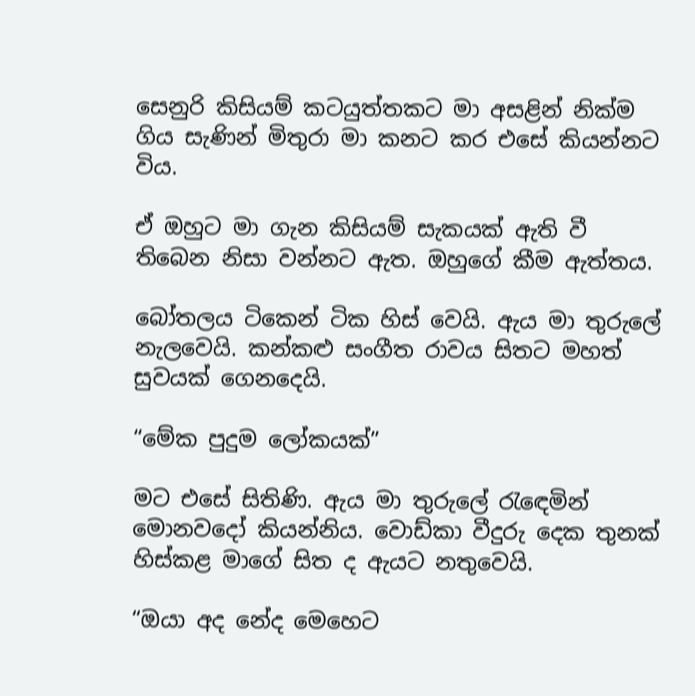සෙනුරි කිසියම් කටයුත්තකට මා අසළින් නික්ම ගිය සැණින් මිතුරා මා කනට කර එසේ කියන්නට විය.

ඒ ඔහුට මා ගැන කිසියම් සැකයක් ඇති වී තිබෙන නිසා වන්නට ඇත. ඔහුගේ කීම ඇත්තය.

බෝතලය ටිකෙන් ටික හිස් වෙයි. ඇය මා තුරුලේ නැලවෙයි. කන්කළු සංගීත රාවය සිතට මහත් සුවයක් ගෙනදෙයි.

“මේක පුදුම ලෝකයක්”

මට එසේ සිතිණි. ඇය මා තුරුලේ රැඳෙමින් මොනවදෝ කියන්නිය. වොඩ්කා වීදුරු දෙක තුනක් හිස්කළ මාගේ සිත ද ඇයට නතුවෙයි.

“ඔයා අද නේද මෙහෙට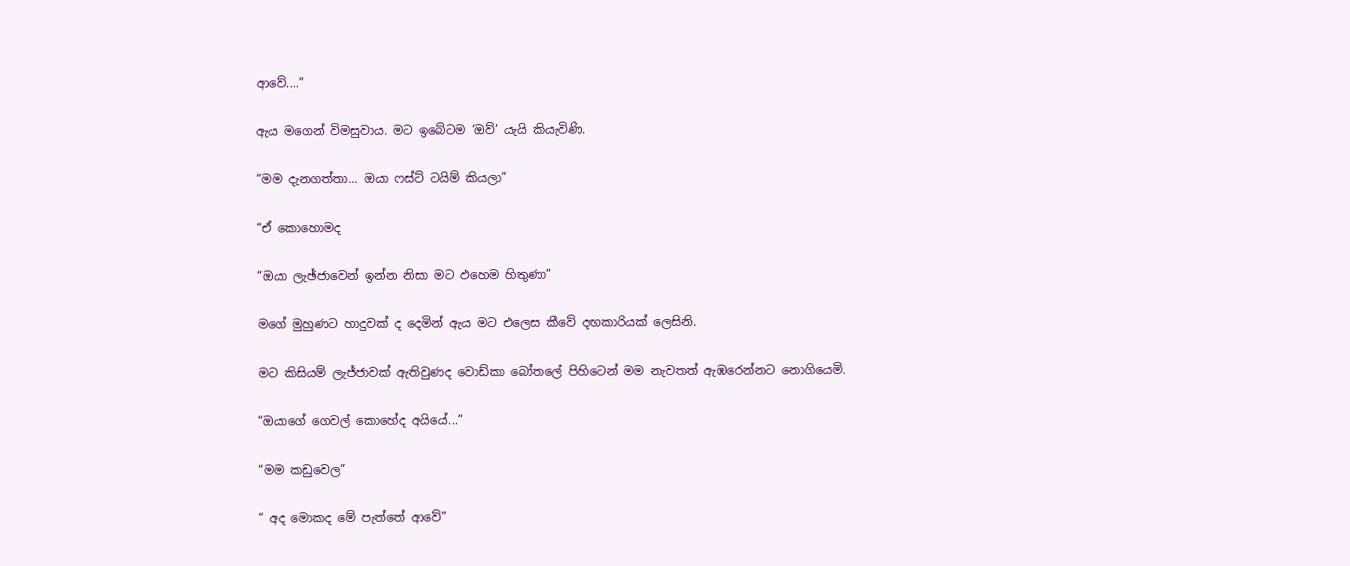ආවේ....”

ඇය මගෙන් විමසුවාය. මට ඉබේටම ‘ඔව්’ යැයි කියැවිණි.

“මම දැනගත්තා... ඔයා ෆස්ට් ටයිම් කියලා”

“ඒ කොහොමද

“ඔයා ලැඡ්ජාවෙන් ඉන්න නිසා මට ඵහෙම හිතුණා”

මගේ මුහුණට හාදුවක් ද දෙමින් ඇය මට එලෙස කීවේ දඟකාරියක් ලෙසිනි.

මට කිසියම් ලැජ්ජාවක් ඇතිවුණද වොඩ්කා බෝතලේ පිහිටෙන් මම නැවතත් ඇඹරෙන්නට නොගියෙමි.

“ඔයාගේ ගෙවල් කොහේද අයියේ...”

“මම කඩුවෙල”

“ අද මොකද මේ පැත්තේ ආවේ”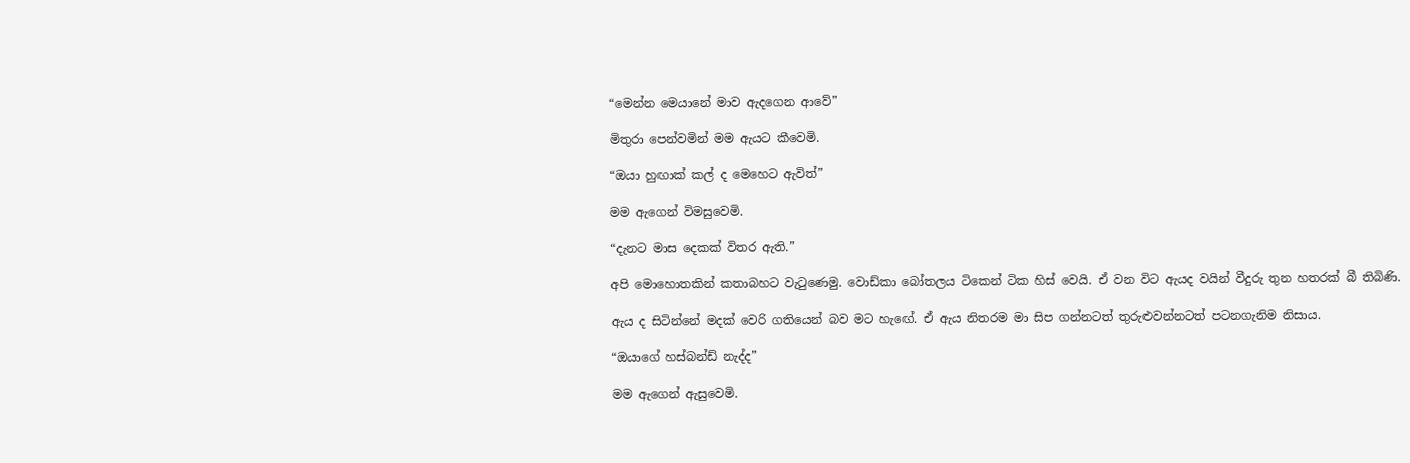“මෙන්න මෙයානේ මාව ඇදගෙන ආවේ”

මිතුරා පෙන්වමින් මම ඇයට කීවෙමි.

“ඔයා හුඟාක් කල් ද මෙහෙට ඇවිත්”

මම ඇගෙන් විමසුවෙමි.

“දැනට මාස දෙකක් විතර ඇති.”

අපි මොහොතකින් කතාබහට වැටුණෙමු. වොඩ්කා බෝතලය ටිකෙන් ටික හිස් වෙයි. ඒ වන විට ඇයද වයින් වීදුරු තුන හතරක් බී තිබිණි.

ඇය ද සිටින්නේ මදක් වෙරි ගතියෙන් බව මට හැඟේ. ඒ ඇය නිතරම මා සිප ගන්නටත් තුරුළුවන්නටත් පටනගැනිම නිසාය.

“ඔයාගේ හස්බන්ඩ් නැද්ද”

මම ඇගෙන් ඇසුවෙමි.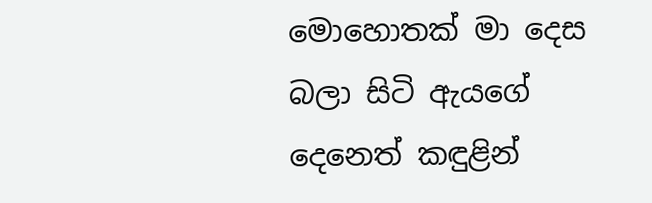මොහොතක් මා දෙස බලා සිටි ඇයගේ දෙනෙත් කඳුළින්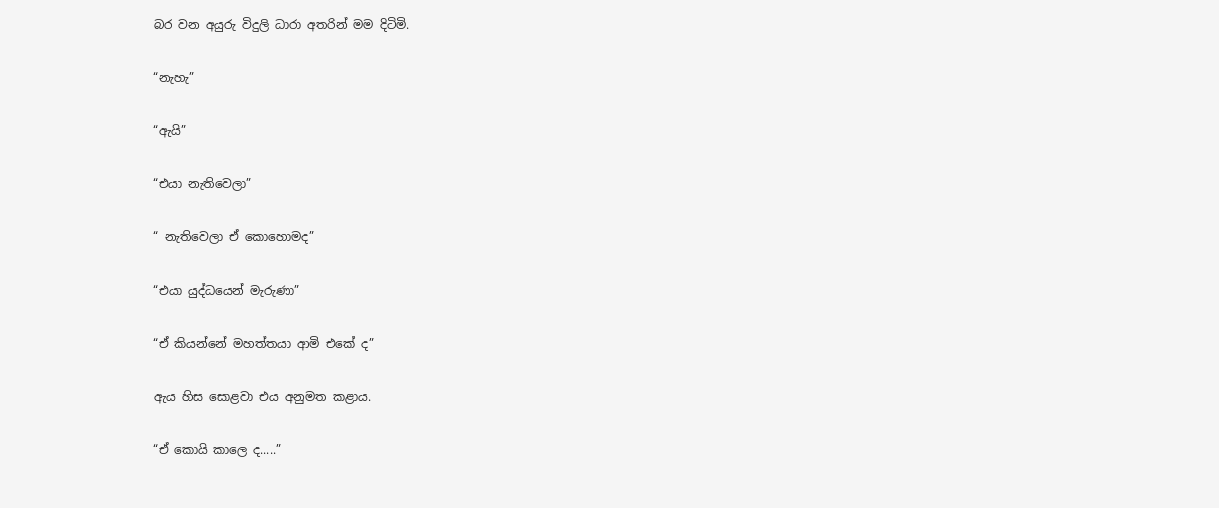බර වන අයුරු විදුලි ධාරා අතරින් මම දිටිමි.

“නැහැ”

“ඇයි”

“එයා නැතිවෙලා”

“ නැතිවෙලා ඒ කොහොමද”

“එයා යුද්ධයෙන් මැරුණා”

“ඒ කියන්නේ මහත්තයා ආමි එකේ ද”

ඇය හිස සොළවා එය අනුමත කළාය.

“ඒ කොයි කාලෙ ද.....”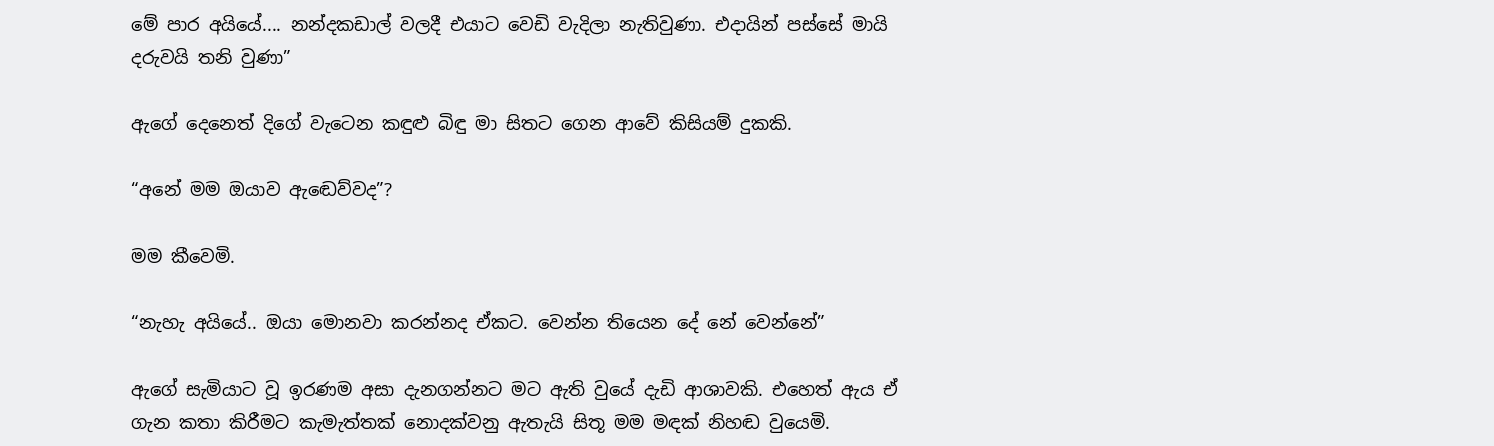මේ පාර අයියේ.... නන්දකඩාල් වලදී එයාට වෙඩි වැදිලා නැතිවුණා. එදායින් පස්සේ මායි දරුවයි තනි වුණා”

ඇගේ දෙනෙත් දිගේ වැටෙන කඳුළු බිඳු මා සිතට ගෙන ආවේ කිසියම් දුකකි.

“අනේ මම ඔයාව ඇඬෙව්වද”?

මම කීවෙමි.

“නැහැ අයියේ.. ඔයා මොනවා කරන්නද ඒකට. වෙන්න තියෙන දේ නේ වෙන්නේ”

ඇගේ සැමියාට වූ ඉරණම අසා දැනගන්නට මට ඇති වුයේ දැඩි ආශාවකි. එහෙත් ඇය ඒ ගැන කතා කිරීමට කැමැත්තක් නොදක්වනු ඇතැයි සිතූ මම මඳක් නිහඬ වුයෙමි.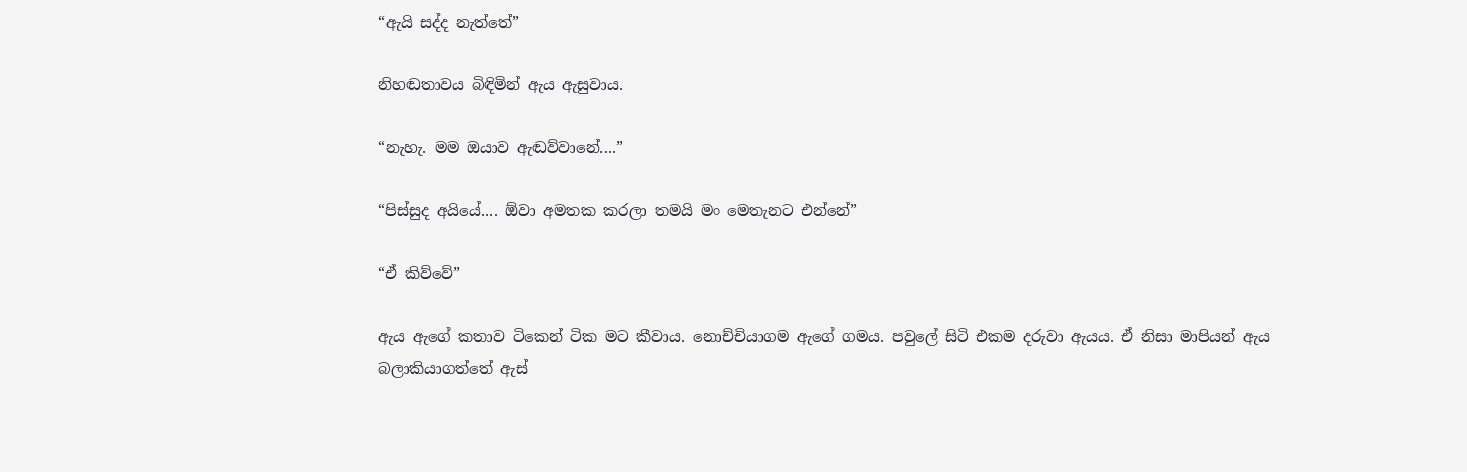“ඇයි සද්ද නැත්තේ”

නිහඬතාවය බිඳිමින් ඇය ඇසුවාය.

“නැහැ. මම ඔයාව ඇඬව්වානේ....”

“පිස්සුද අයියේ.... ඕවා අමතක කරලා තමයි මං මෙතැනට එන්නේ”

“ඒ කිව්වේ”

ඇය ඇගේ කතාව ටිකෙන් ටික මට කීවාය. නොච්චියාගම ඇගේ ගමය. පවුලේ සිටි එකම දරුවා ඇයය. ඒ නිසා මාපියන් ඇය බලාකියාගත්තේ ඇස්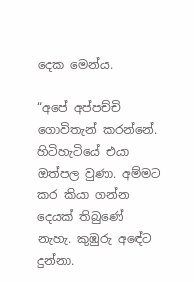දෙක මෙන්ය.

“අපේ අප්පච්චි ගොවිතැන් කරන්නේ. හිටිහැටියේ එයා ඔත්පල වුණා. අම්මට කර කියා ගන්න දෙයක් තිබුණේ නැහැ. කුඹුරු අඳේට දුන්නා.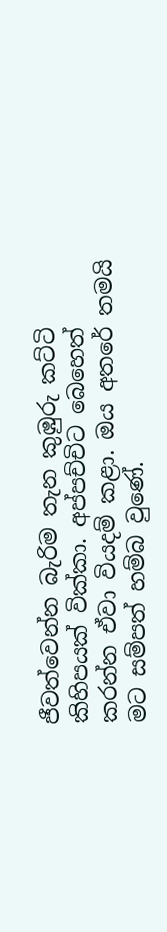ජීවත්වෙන්න බැරිම තැන කුඹුරු කට්ටි කිහිපයක් වික්කා. අප්පච්චිට බෙහෙත් කරන්න ඒවා වියදම් කළා. ඔය අතරේ තමයි මට සම්පත් හම්බ වුණේ.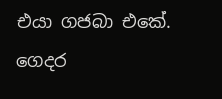එයා ගජබා එකේ. ගෙදර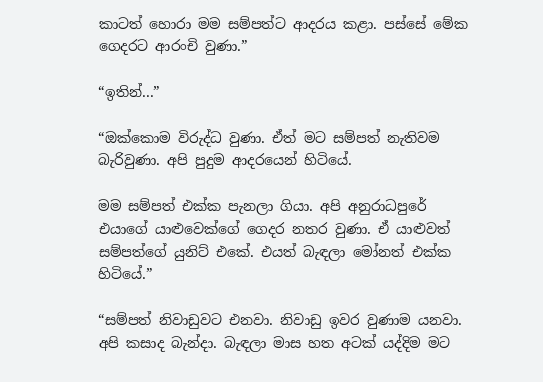කාටත් හොරා මම සම්පත්ට ආදරය කළා. පස්සේ මේක ගෙදරට ආරංචි වුණා.”

“ඉතින්...”

“ඔක්කොම විරුද්ධ වුණා. ඒත් මට සම්පත් නැතිවම බැරිවුණා. අපි පුදුම ආදරයෙන් හිටියේ.

මම සම්පත් එක්ක පැනලා ගියා. අපි අනුරාධපුරේ එයාගේ යාළුවෙක්ගේ ගෙදර නතර වුණා. ඒ යාළුවත් සම්පත්ගේ යුනිට් එකේ. එයත් බැඳලා මෝනත් එක්ක හිටියේ.”

“සම්පත් නිවාඩුවට එනවා. නිවාඩු ඉවර වුණාම යනවා. අපි කසාද බැන්දා. බැඳලා මාස හත අටක් යද්දිම මට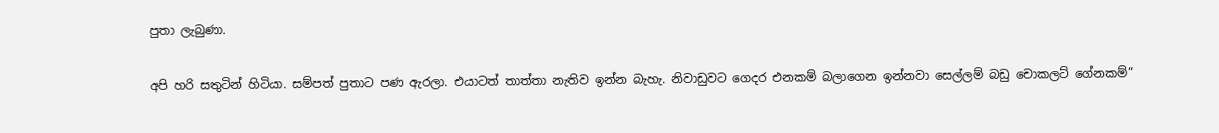පුතා ලැබුණා.

අපි හරි සතුටින් හිටියා. සම්පත් පුතාට පණ ඇරලා. එයාටත් තාත්තා නැතිව ඉන්න බැහැ. නිවාඩුවට ගෙදර එනකම් බලාගෙන ඉන්නවා සෙල්ලම් බඩු චොකලට් ගේනකම්”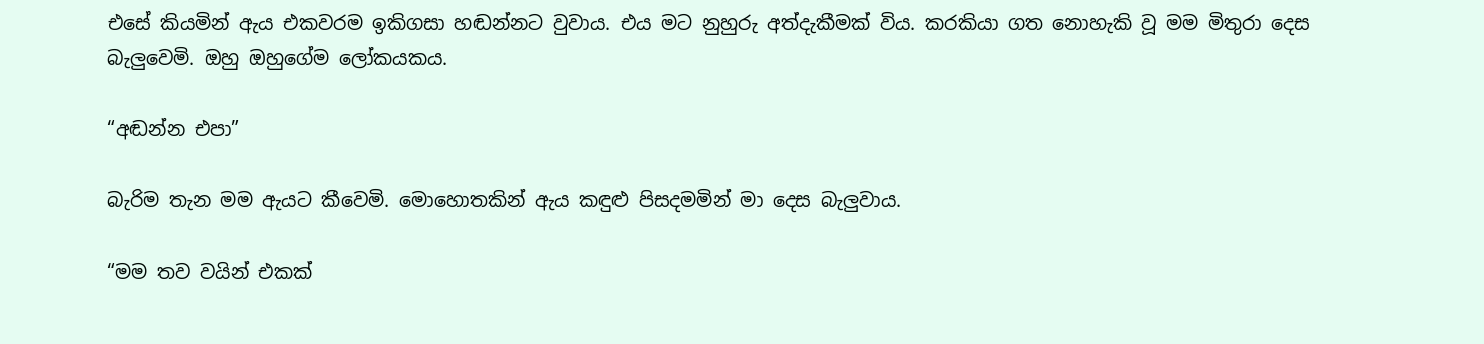එසේ කියමින් ඇය එකවරම ඉකිගසා හඬන්නට වුවාය. එය මට නුහුරු අත්දැකීමක් විය. කරකියා ගත නොහැකි වූ මම මිතුරා දෙස බැලුවෙමි. ඔහු ඔහුගේම ලෝකයකය.

“අඬන්න එපා”

බැරිම තැන මම ඇයට කීවෙමි. මොහොතකින් ඇය කඳුළු පිසදමමින් මා දෙස බැලුවාය.

“මම තව වයින් එකක්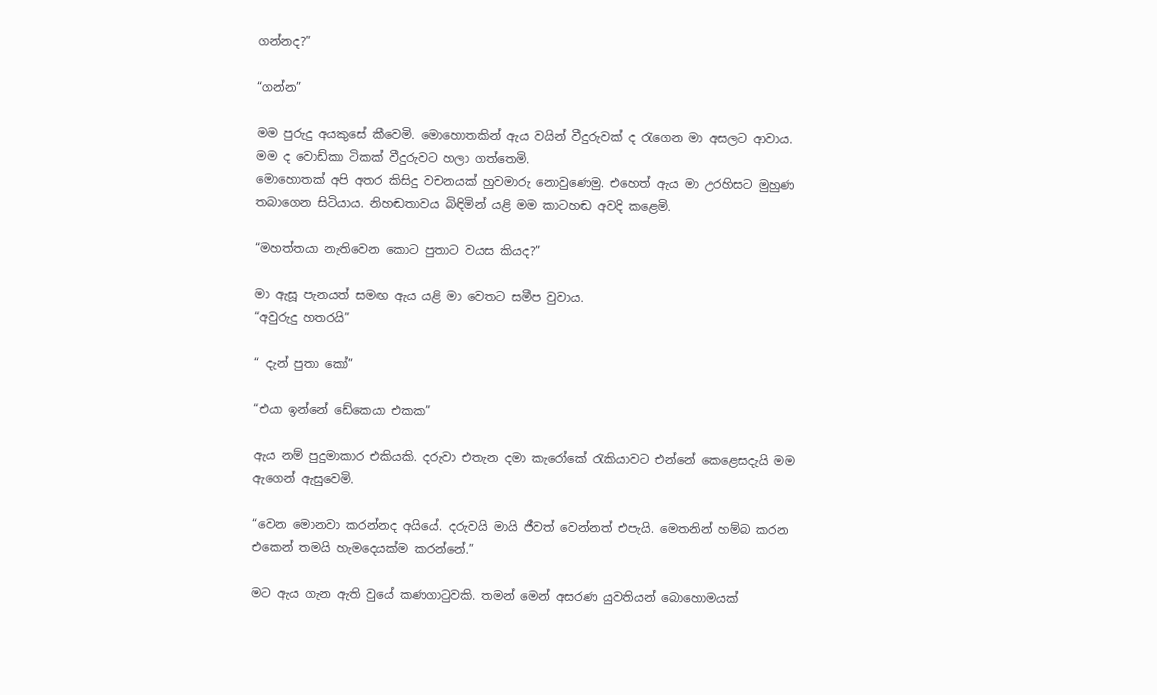ගන්නද?”

“ගන්න”

මම පුරුදු අයකුසේ කීවෙමි. මොහොතකින් ඇය වයින් වීදුරුවක් ද රැගෙන මා අසලට ආවාය. මම ද වොඩ්කා ටිකක් වීදුරුවට හලා ගත්තෙමි.
මොහොතක් අපි අතර කිසිදු වචනයක් හුවමාරු නොවුණෙමු. එහෙත් ඇය මා උරහිසට මුහුණ තබාගෙන සිටියාය. නිහඬතාවය බිඳිමින් යළි මම කාටහඬ අවදි කළෙමි.

“මහත්තයා නැතිවෙන කොට පුතාට වයස කියද?”

මා ඇසූ පැනයත් සමඟ ඇය යළි මා වෙතට සමීප වුවාය.
“අවුරුදු හතරයි”

“ දැන් පුතා කෝ”

“එයා ඉන්නේ ඩේකෙයා එකක”

ඇය නම් පුදුමාකාර එකියකි. දරුවා එතැන දමා කැරෝකේ රැකියාවට එන්නේ කෙළෙසදැයි මම ඇගෙන් ඇසුවෙමි.

“වෙන මොනවා කරන්නද අයියේ. දරුවයි මායි ජීවත් වෙන්නත් එපැයි. මෙතනින් හම්බ කරන එකෙන් තමයි හැමදෙයක්ම කරන්නේ.”

මට ඇය ගැන ඇති වුයේ කණගාටුවකි. තමන් මෙන් අසරණ යුවතියන් බොහොමයක්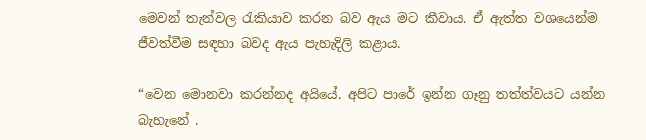මෙවන් තැන්වල රැකියාව කරන බව ඇය මට කීවාය. ඒ ඇත්ත වශයෙන්ම ජීවත්වීම සඳහා බවද ඇය පැහැදිලි කළාය.

“වෙන මොනවා කරන්නද අයියේ. අපිට පාරේ ඉන්න ගෑනු තත්ත්වයට යන්න බැහැනේ .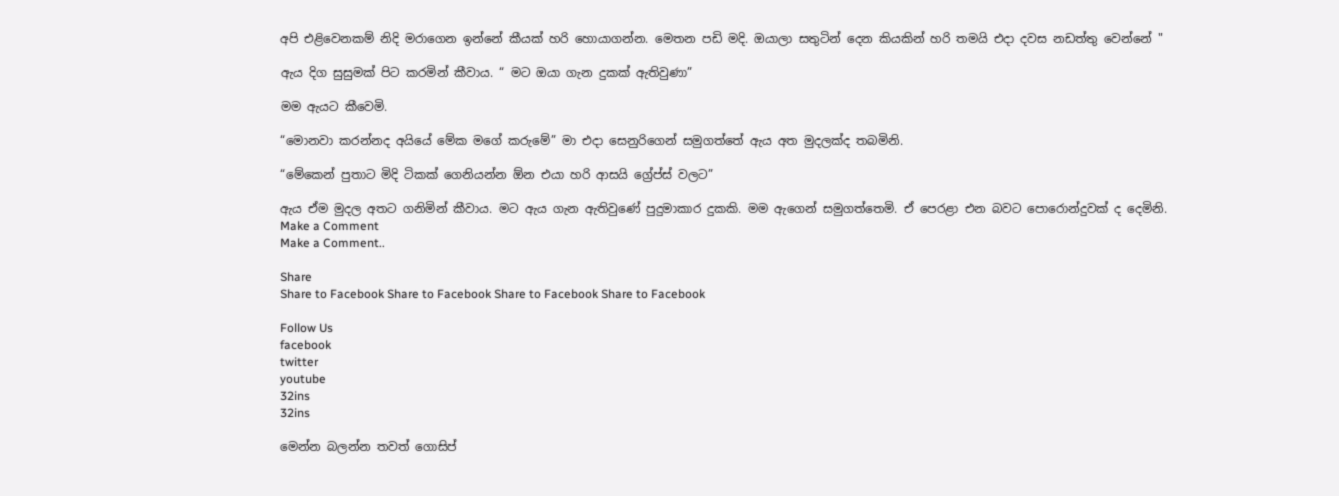අපි එළිවෙනකම් නිදි මරාගෙන ඉන්නේ කීයක් හරි හොයාගන්න. මෙතන පඩි මදි. ඔයාලා සතුටින් දෙන කියකින් හරි තමයි එදා දවස නඩත්තු වෙන්නේ "

ඇය දිග සුසුමක් පිට කරමින් කීවාය. “ මට ඔයා ගැන දුකක් ඇතිවුණා”

මම ඇයට කීවෙමි.

“මොනවා කරන්නද අයියේ මේක මගේ කරුමේ” මා එදා සෙනුරිගෙන් සමුගත්තේ ඇය අත මුදලක්ද තබමිනි.

“මේකෙන් පුතාට මිදි ටිකක් ගෙනියන්න ඕන එයා හරි ආසයි ග්‍රේප්ස් වලට”

ඇය ඒම මුදල අතට ගනිමින් කීවාය. මට ඇය ගැන ඇතිවුණේ පුදුමාකාර දුකකි. මම ඇගෙන් සමුගත්තෙමි. ඒ පෙරළා එන බවට පොරොන්දුවක් ද දෙමිනි.
Make a Comment
Make a Comment..

Share
Share to Facebook Share to Facebook Share to Facebook Share to Facebook

Follow Us
facebook
twitter
youtube
32ins
32ins

මෙන්න බලන්න තවත් ගොසිප්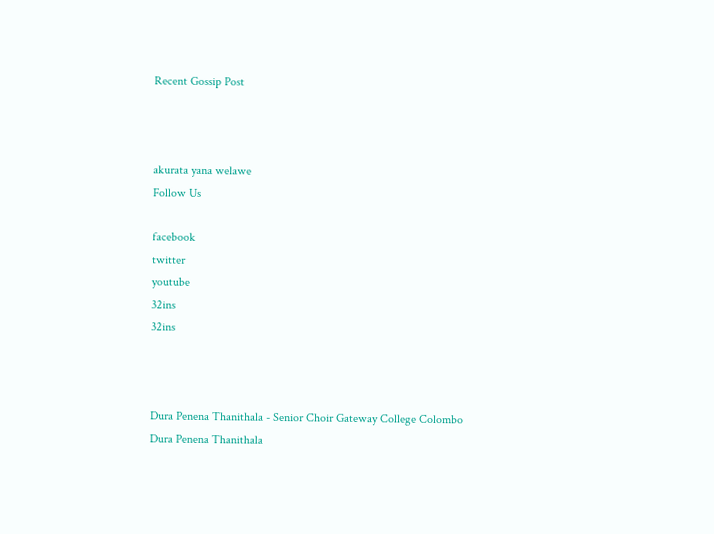Recent Gossip Post



akurata yana welawe
Follow Us

facebook
twitter
youtube
32ins
32ins



Dura Penena Thanithala - Senior Choir Gateway College Colombo
Dura Penena Thanithala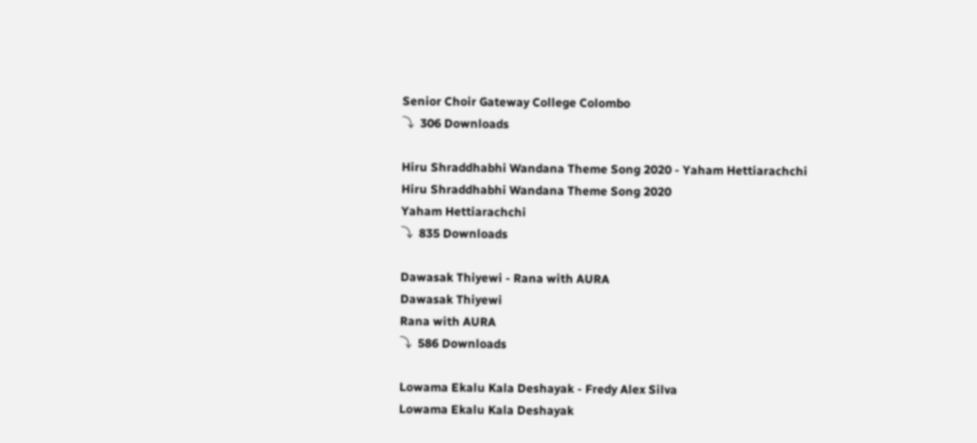Senior Choir Gateway College Colombo
⤵  306 Downloads

Hiru Shraddhabhi Wandana Theme Song 2020 - Yaham Hettiarachchi
Hiru Shraddhabhi Wandana Theme Song 2020
Yaham Hettiarachchi
⤵  835 Downloads

Dawasak Thiyewi - Rana with AURA
Dawasak Thiyewi
Rana with AURA
⤵  586 Downloads

Lowama Ekalu Kala Deshayak - Fredy Alex Silva
Lowama Ekalu Kala Deshayak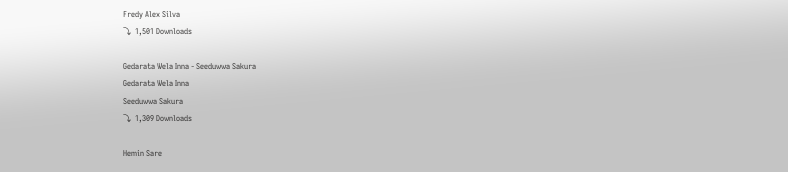Fredy Alex Silva
⤵  1,501 Downloads

Gedarata Wela Inna - Seeduwwa Sakura
Gedarata Wela Inna
Seeduwwa Sakura
⤵  1,309 Downloads

Hemin Sare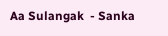Aa Sulangak  - Sanka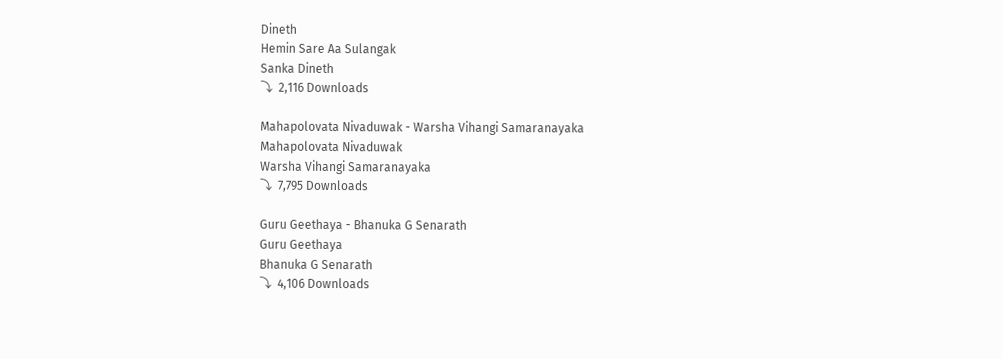Dineth
Hemin Sare Aa Sulangak
Sanka Dineth
⤵  2,116 Downloads

Mahapolovata Nivaduwak - Warsha Vihangi Samaranayaka
Mahapolovata Nivaduwak
Warsha Vihangi Samaranayaka
⤵  7,795 Downloads

Guru Geethaya - Bhanuka G Senarath
Guru Geethaya
Bhanuka G Senarath
⤵  4,106 Downloads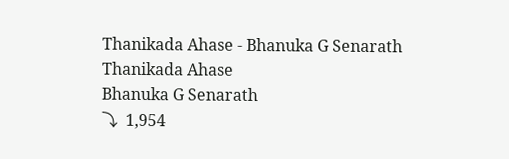Thanikada Ahase - Bhanuka G Senarath
Thanikada Ahase
Bhanuka G Senarath
⤵  1,954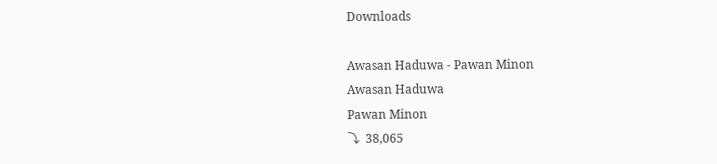Downloads

Awasan Haduwa - Pawan Minon
Awasan Haduwa
Pawan Minon
⤵  38,065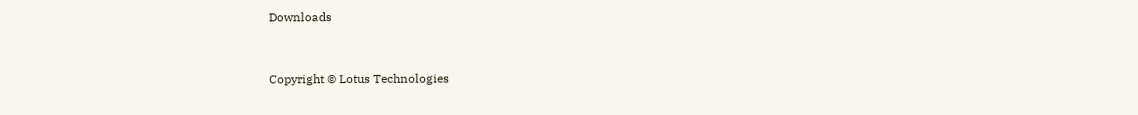Downloads



Copyright © Lotus Technologies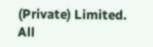(Private) Limited. All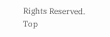Rights Reserved.
Top